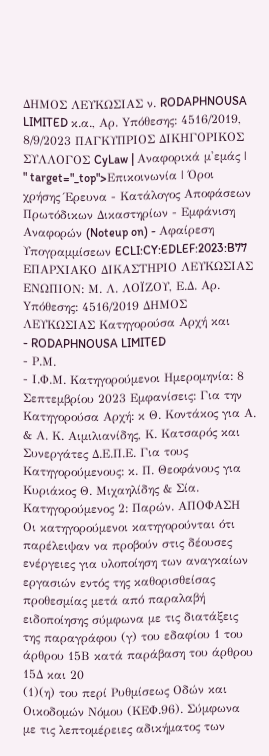ΔΗΜΟΣ ΛΕΥΚΩΣΙΑΣ ν. RODAPHNOUSA LIMITED κ.α., Αρ. Yπόθεσης: 4516/2019, 8/9/2023 ΠΑΓΚΥΠΡΙΟΣ ΔΙΚΗΓΟΡΙΚΟΣ ΣΥΛΛΟΓΟΣ CyLaw | Αναφορικά μ'εμάς | " target="_top">Επικοινωνία | Όροι χρήσης Έρευνα - Κατάλογος Αποφάσεων Πρωτόδικων Δικαστηρίων - Εμφάνιση Αναφορών (Noteup on) - Αφαίρεση Υπογραμμίσεων ECLI:CY:EDLEF:2023:B77 ΕΠΑΡΧΙΑΚΟ ΔΙΚΑΣΤΗΡΙΟ ΛΕΥΚΩΣΙΑΣ ΕΝΩΠΙΟΝ: Μ. Λ. ΛΟΪΖΟΥ, Ε.Δ. Αρ. Yπόθεσης: 4516/2019 ΔΗΜΟΣ ΛΕΥΚΩΣΙΑΣ Κατηγορούσα Αρχή και
- RODAPHNOUSA LIMITED
- Ρ.Μ.
- Ι.Φ.Μ. Κατηγορούμενοι Ημερομηνία: 8 Σεπτεμβρίου 2023 Εμφανίσεις: Για την Κατηγορούσα Αρχή: κ Θ. Κοντάκος για Α. & Α. Κ. Αιμιλιανίδης, Κ. Κατσαρός και Συνεργάτες Δ.Ε.Π.Ε. Για τους Κατηγορούμενους: κ. Π. Θεοφάνους για Κυριάκος Θ. Μιχαηλίδης & Σία. Κατηγορούμενος 2: Παρών. ΑΠΟΦΑΣΗ Οι κατηγορούμενοι κατηγορούνται ότι παρέλειψαν να προβούν στις δέουσες ενέργειες για υλοποίηση των αναγκαίων εργασιών εντός της καθορισθείσας προθεσμίας μετά από παραλαβή ειδοποίησης σύμφωνα με τις διατάξεις της παραγράφου (γ) του εδαφίου 1 του άρθρου 15Β κατά παράβαση του άρθρου 15Δ και 20
(1)(η) του περί Ρυθμίσεως Οδών και Οικοδομών Νόμου (ΚΕΦ.96). Σύμφωνα με τις λεπτομέρειες αδικήματος των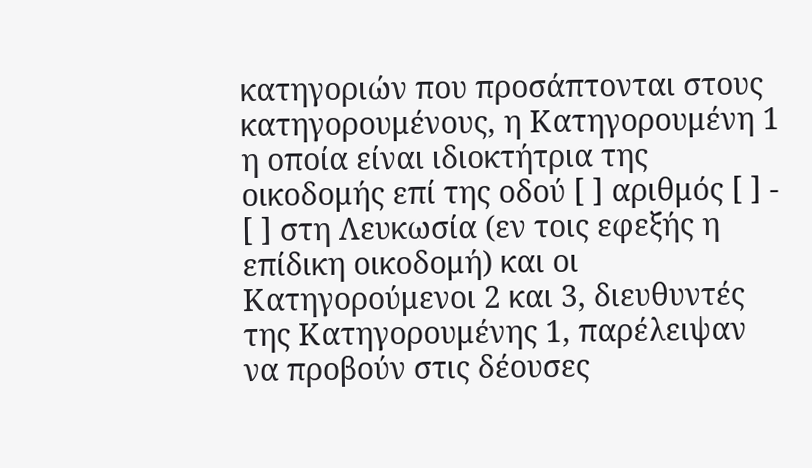κατηγοριών που προσάπτονται στους κατηγορουμένους, η Κατηγορουμένη 1 η οποία είναι ιδιοκτήτρια της οικοδομής επί της οδού [ ] αριθμός [ ] - [ ] στη Λευκωσία (εν τοις εφεξής η επίδικη οικοδομή) και οι Κατηγορούμενοι 2 και 3, διευθυντές της Κατηγορουμένης 1, παρέλειψαν να προβούν στις δέουσες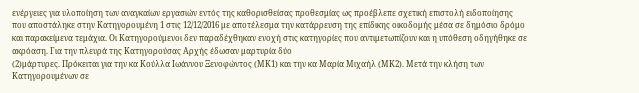ενέργειες για υλοποίηση των αναγκαίων εργασιών εντός της καθορισθείσας προθεσμίας ως προέβλεπε σχετική επιστολή ειδοποίησης που αποστάληκε στην Κατηγορουμένη 1 στις 12/12/2016 με αποτέλεσμα την κατάρρευση της επίδικης οικοδομής μέσα σε δημόσιο δρόμο και παρακείμενα τεμάχια. Οι Κατηγορούμενοι δεν παραδέχθηκαν ενοχή στις κατηγορίες που αντιμετωπίζουν και η υπόθεση οδηγήθηκε σε ακρόαση. Για την πλευρά της Κατηγορούσας Αρχής έδωσαν μαρτυρία δύο
(2)μάρτυρες. Πρόκειται για την κα Κούλλα Ιωάννου Ξενοφώντος (ΜΚ1) και την κα Μαρία Μιχαήλ (ΜΚ2). Μετά την κλήση των Κατηγορουμένων σε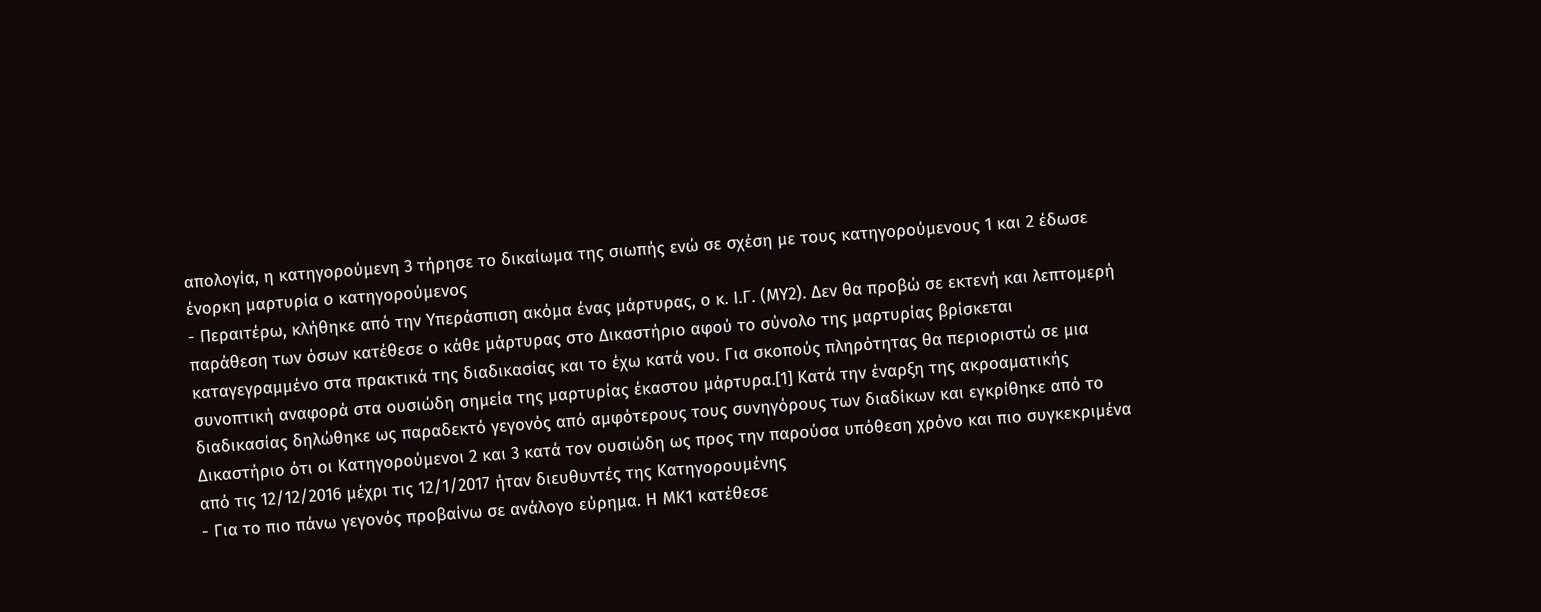απολογία, η κατηγορούμενη 3 τήρησε το δικαίωμα της σιωπής ενώ σε σχέση με τους κατηγορούμενους 1 και 2 έδωσε ένορκη μαρτυρία ο κατηγορούμενος
- Περαιτέρω, κλήθηκε από την Υπεράσπιση ακόμα ένας μάρτυρας, ο κ. Ι.Γ. (ΜΥ2). Δεν θα προβώ σε εκτενή και λεπτομερή παράθεση των όσων κατέθεσε ο κάθε μάρτυρας στο Δικαστήριο αφού το σύνολο της μαρτυρίας βρίσκεται καταγεγραμμένο στα πρακτικά της διαδικασίας και το έχω κατά νου. Για σκοπούς πληρότητας θα περιοριστώ σε μια συνοπτική αναφορά στα ουσιώδη σημεία της μαρτυρίας έκαστου μάρτυρα.[1] Κατά την έναρξη της ακροαματικής διαδικασίας δηλώθηκε ως παραδεκτό γεγονός από αμφότερους τους συνηγόρους των διαδίκων και εγκρίθηκε από το Δικαστήριο ότι οι Κατηγορούμενοι 2 και 3 κατά τον ουσιώδη ως προς την παρούσα υπόθεση χρόνο και πιο συγκεκριμένα από τις 12/12/2016 μέχρι τις 12/1/2017 ήταν διευθυντές της Κατηγορουμένης
- Για το πιο πάνω γεγονός προβαίνω σε ανάλογο εύρημα. Η ΜΚ1 κατέθεσε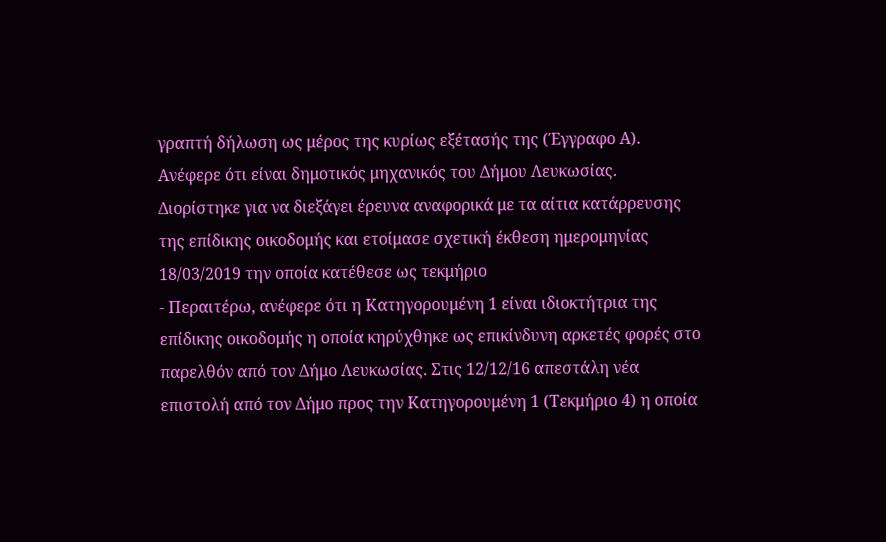γραπτή δήλωση ως μέρος της κυρίως εξέτασής της (Έγγραφο Α). Ανέφερε ότι είναι δημοτικός μηχανικός του Δήμου Λευκωσίας. Διορίστηκε για να διεξάγει έρευνα αναφορικά με τα αίτια κατάρρευσης της επίδικης οικοδομής και ετοίμασε σχετική έκθεση ημερομηνίας 18/03/2019 την οποία κατέθεσε ως τεκμήριο
- Περαιτέρω, ανέφερε ότι η Κατηγορουμένη 1 είναι ιδιοκτήτρια της επίδικης οικοδομής η οποία κηρύχθηκε ως επικίνδυνη αρκετές φορές στο παρελθόν από τον Δήμο Λευκωσίας. Στις 12/12/16 απεστάλη νέα επιστολή από τον Δήμο προς την Κατηγορουμένη 1 (Τεκμήριο 4) η οποία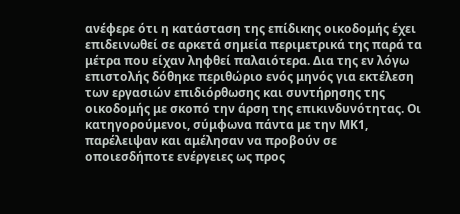ανέφερε ότι η κατάσταση της επίδικης οικοδομής έχει επιδεινωθεί σε αρκετά σημεία περιμετρικά της παρά τα μέτρα που είχαν ληφθεί παλαιότερα. Δια της εν λόγω επιστολής δόθηκε περιθώριο ενός μηνός για εκτέλεση των εργασιών επιδιόρθωσης και συντήρησης της οικοδομής με σκοπό την άρση της επικινδυνότητας. Οι κατηγορούμενοι, σύμφωνα πάντα με την ΜΚ1, παρέλειψαν και αμέλησαν να προβούν σε οποιεσδήποτε ενέργειες ως προς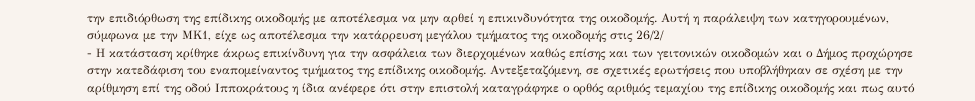την επιδιόρθωση της επίδικης οικοδομής με αποτέλεσμα να μην αρθεί η επικινδυνότητα της οικοδομής. Αυτή η παράλειψη των κατηγορουμένων, σύμφωνα με την ΜΚ1, είχε ως αποτέλεσμα την κατάρρευση μεγάλου τμήματος της οικοδομής στις 26/2/
- Η κατάσταση κρίθηκε άκρως επικίνδυνη για την ασφάλεια των διερχομένων καθώς επίσης και των γειτονικών οικοδομών και ο Δήμος προχώρησε στην κατεδάφιση του εναπομείναντος τμήματος της επίδικης οικοδομής. Αντεξεταζόμενη, σε σχετικές ερωτήσεις που υποβλήθηκαν σε σχέση με την αρίθμηση επί της οδού Ιπποκράτους η ίδια ανέφερε ότι στην επιστολή καταγράφηκε ο ορθός αριθμός τεμαχίου της επίδικης οικοδομής και πως αυτό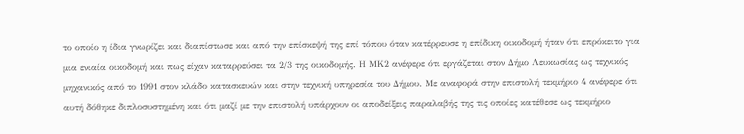το οποίο η ίδια γνωρίζει και διαπίστωσε και από την επίσκεψή της επί τόπου όταν κατέρρευσε η επίδικη οικοδομή ήταν ότι επρόκειτο για μια ενιαία οικοδομή και πως είχαν καταρρεύσει τα 2/3 της οικοδομής. Η ΜΚ2 ανέφερε ότι εργάζεται στον Δήμο Λευκωσίας ως τεχνικός μηχανικός από το 1991 στον κλάδο κατασκευών και στην τεχνική υπηρεσία του Δήμου. Με αναφορά στην επιστολή τεκμήριο 4 ανέφερε ότι αυτή δόθηκε διπλοσυστημένη και ότι μαζί με την επιστολή υπάρχουν οι αποδείξεις παραλαβής της τις οποίες κατέθεσε ως τεκμήριο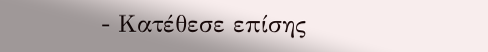- Κατέθεσε επίσης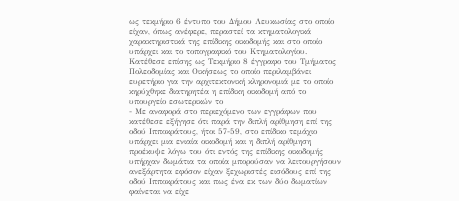ως τεκμήριο 6 έντυπο του Δήμου Λευκωσίας στο οποίο είχαν, όπως ανέφερε, περαστεί τα κτηματολογικά χαρακτηριστικά της επίδικης οικοδομής και στο οποίο υπάρχει και το τοπογραφικό του Κτηματολογίου. Κατέθεσε επίσης ως Τεκμήριο 8 έγγραφο του Τμήματος Πολεοδομίας και Οικήσεως το οποίο περιλαμβάνει ευρετήριο για την αρχιτεκτονική κληρονομιά με το οποίο κηρύχθηκε διατηρητέα η επίδικη οικοδομή από το υπουργείο εσωτερικών το
- Με αναφορά στο περιεχόμενο των εγγράφων που κατέθεσε εξήγησε ότι παρά την διπλή αρίθμηση επί της οδού Ιπποκράτους, ήτοι 57-59, στο επίδικο τεμάχιο υπάρχει μια ενιαία οικοδομή και η διπλή αρίθμηση προέκυψε λόγω του ότι εντός της επίδικης οικοδομής υπήρχαν δωμάτια τα οποία μπορούσαν να λειτουργήσουν ανεξάρτητα εφόσον είχαν ξεχωριστές εισόδους επί της οδού Ιπποκράτους και πως ένα εκ των δύο δωματίων φαίνεται να είχε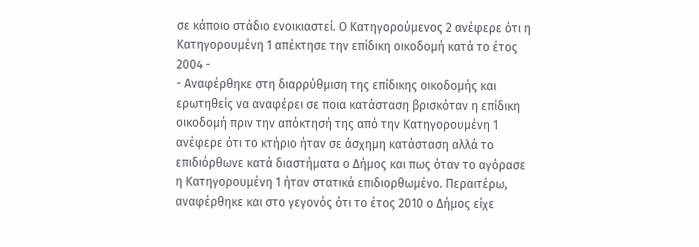σε κάποιο στάδιο ενοικιαστεί. Ο Κατηγορούμενος 2 ανέφερε ότι η Κατηγορουμένη 1 απέκτησε την επίδικη οικοδομή κατά το έτος 2004 -
- Αναφέρθηκε στη διαρρύθμιση της επίδικης οικοδομής και ερωτηθείς να αναφέρει σε ποια κατάσταση βρισκόταν η επίδικη οικοδομή πριν την απόκτησή της από την Κατηγορουμένη 1 ανέφερε ότι το κτήριο ήταν σε άσχημη κατάσταση αλλά το επιδιόρθωνε κατά διαστήματα ο Δήμος και πως όταν το αγόρασε η Κατηγορουμένη 1 ήταν στατικά επιδιορθωμένο. Περαιτέρω, αναφέρθηκε και στο γεγονός ότι το έτος 2010 ο Δήμος είχε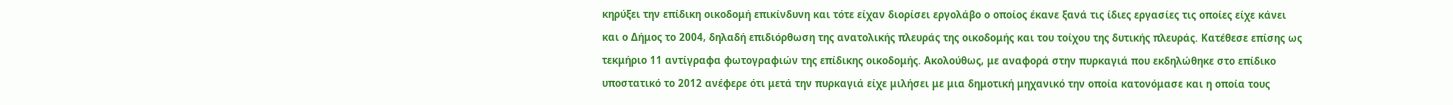κηρύξει την επίδικη οικοδομή επικίνδυνη και τότε είχαν διορίσει εργολάβο ο οποίος έκανε ξανά τις ίδιες εργασίες τις οποίες είχε κάνει και ο Δήμος το 2004, δηλαδή επιδιόρθωση της ανατολικής πλευράς της οικοδομής και του τοίχου της δυτικής πλευράς. Κατέθεσε επίσης ως τεκμήριο 11 αντίγραφα φωτογραφιών της επίδικης οικοδομής. Ακολούθως, με αναφορά στην πυρκαγιά που εκδηλώθηκε στο επίδικο υποστατικό το 2012 ανέφερε ότι μετά την πυρκαγιά είχε μιλήσει με μια δημοτική μηχανικό την οποία κατονόμασε και η οποία τους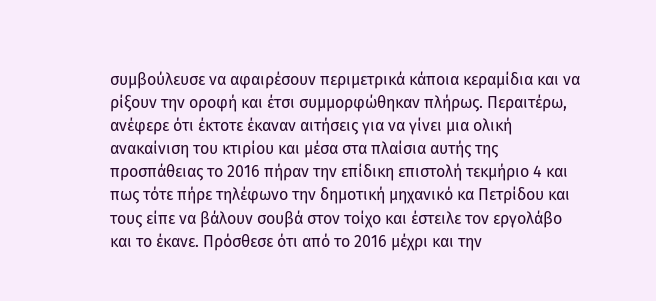συμβούλευσε να αφαιρέσουν περιμετρικά κάποια κεραμίδια και να ρίξουν την οροφή και έτσι συμμορφώθηκαν πλήρως. Περαιτέρω, ανέφερε ότι έκτοτε έκαναν αιτήσεις για να γίνει μια ολική ανακαίνιση του κτιρίου και μέσα στα πλαίσια αυτής της προσπάθειας το 2016 πήραν την επίδικη επιστολή τεκμήριο 4 και πως τότε πήρε τηλέφωνο την δημοτική μηχανικό κα Πετρίδου και τους είπε να βάλουν σουβά στον τοίχο και έστειλε τον εργολάβο και το έκανε. Πρόσθεσε ότι από το 2016 μέχρι και την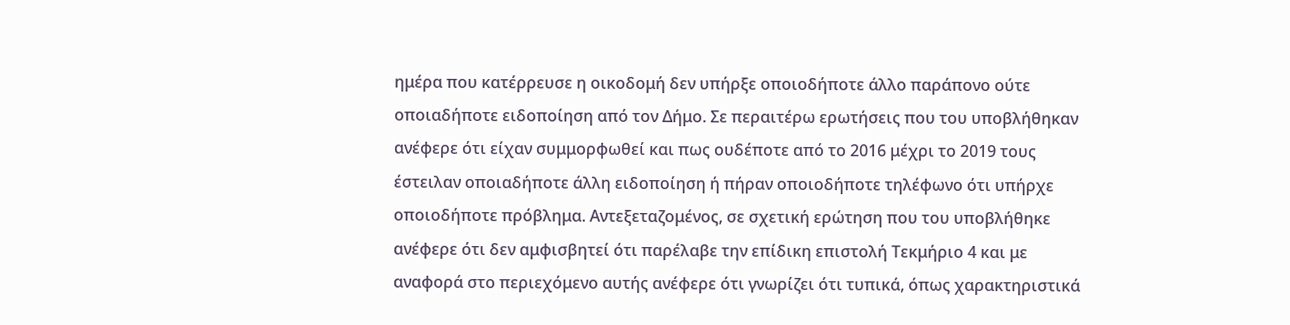ημέρα που κατέρρευσε η οικοδομή δεν υπήρξε οποιοδήποτε άλλο παράπονο ούτε οποιαδήποτε ειδοποίηση από τον Δήμο. Σε περαιτέρω ερωτήσεις που του υποβλήθηκαν ανέφερε ότι είχαν συμμορφωθεί και πως ουδέποτε από το 2016 μέχρι το 2019 τους έστειλαν οποιαδήποτε άλλη ειδοποίηση ή πήραν οποιοδήποτε τηλέφωνο ότι υπήρχε οποιοδήποτε πρόβλημα. Αντεξεταζομένος, σε σχετική ερώτηση που του υποβλήθηκε ανέφερε ότι δεν αμφισβητεί ότι παρέλαβε την επίδικη επιστολή Τεκμήριο 4 και με αναφορά στο περιεχόμενο αυτής ανέφερε ότι γνωρίζει ότι τυπικά, όπως χαρακτηριστικά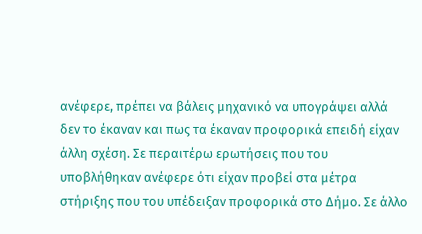ανέφερε, πρέπει να βάλεις μηχανικό να υπογράψει αλλά δεν το έκαναν και πως τα έκαναν προφορικά επειδή είχαν άλλη σχέση. Σε περαιτέρω ερωτήσεις που του υποβλήθηκαν ανέφερε ότι είχαν προβεί στα μέτρα στήριξης που του υπέδειξαν προφορικά στο Δήμο. Σε άλλο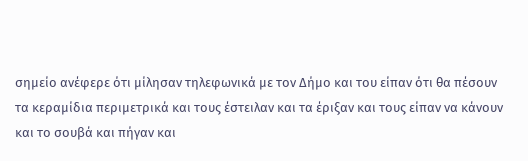σημείο ανέφερε ότι μίλησαν τηλεφωνικά με τον Δήμο και του είπαν ότι θα πέσουν τα κεραμίδια περιμετρικά και τους έστειλαν και τα έριξαν και τους είπαν να κάνουν και το σουβά και πήγαν και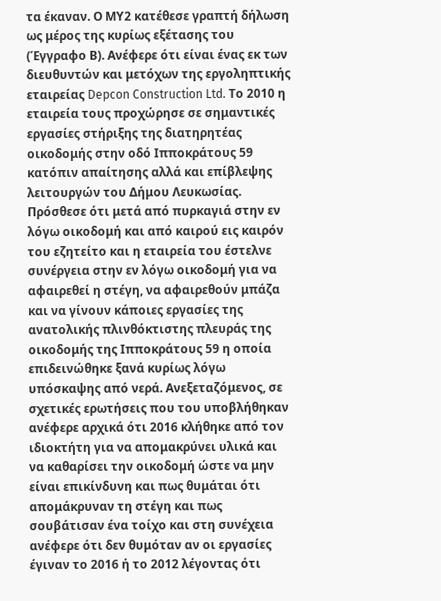τα έκαναν. Ο ΜΥ2 κατέθεσε γραπτή δήλωση ως μέρος της κυρίως εξέτασης του (Έγγραφο Β). Ανέφερε ότι είναι ένας εκ των διευθυντών και μετόχων της εργοληπτικής εταιρείας Depcon Construction Ltd. Το 2010 η εταιρεία τους προχώρησε σε σημαντικές εργασίες στήριξης της διατηρητέας οικοδομής στην οδό Ιπποκράτους 59 κατόπιν απαίτησης αλλά και επίβλεψης λειτουργών του Δήμου Λευκωσίας. Πρόσθεσε ότι μετά από πυρκαγιά στην εν λόγω οικοδομή και από καιρού εις καιρόν του εζητείτο και η εταιρεία του έστελνε συνέργεια στην εν λόγω οικοδομή για να αφαιρεθεί η στέγη, να αφαιρεθούν μπάζα και να γίνουν κάποιες εργασίες της ανατολικής πλινθόκτιστης πλευράς της οικοδομής της Ιπποκράτους 59 η οποία επιδεινώθηκε ξανά κυρίως λόγω υπόσκαψης από νερά. Ανεξεταζόμενος, σε σχετικές ερωτήσεις που του υποβλήθηκαν ανέφερε αρχικά ότι 2016 κλήθηκε από τον ιδιοκτήτη για να απομακρύνει υλικά και να καθαρίσει την οικοδομή ώστε να μην είναι επικίνδυνη και πως θυμάται ότι απομάκρυναν τη στέγη και πως σουβάτισαν ένα τοίχο και στη συνέχεια ανέφερε ότι δεν θυμόταν αν οι εργασίες έγιναν το 2016 ή το 2012 λέγοντας ότι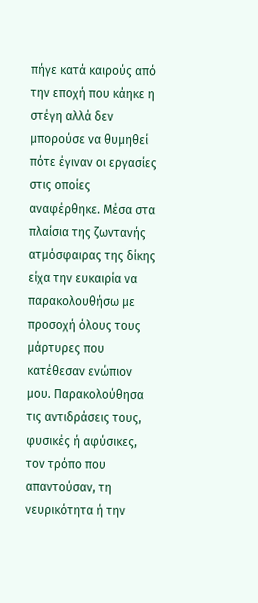πήγε κατά καιρούς από την εποχή που κάηκε η στέγη αλλά δεν μπορούσε να θυμηθεί πότε έγιναν οι εργασίες στις οποίες αναφέρθηκε. Μέσα στα πλαίσια της ζωντανής ατμόσφαιρας της δίκης είχα την ευκαιρία να παρακολουθήσω με προσοχή όλους τους μάρτυρες που κατέθεσαν ενώπιον μου. Παρακολούθησα τις αντιδράσεις τους, φυσικές ή αφύσικες, τον τρόπο που απαντούσαν, τη νευρικότητα ή την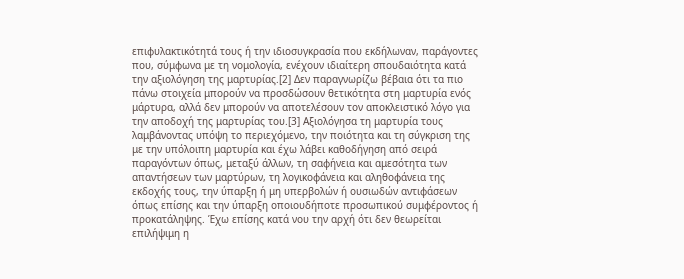επιφυλακτικότητά τους ή την ιδιοσυγκρασία που εκδήλωναν, παράγοντες που, σύμφωνα με τη νομολογία, ενέχουν ιδιαίτερη σπουδαιότητα κατά την αξιολόγηση της μαρτυρίας.[2] Δεν παραγνωρίζω βέβαια ότι τα πιο πάνω στοιχεία μπορούν να προσδώσουν θετικότητα στη μαρτυρία ενός μάρτυρα, αλλά δεν μπορούν να αποτελέσουν τον αποκλειστικό λόγο για την αποδοχή της μαρτυρίας του.[3] Αξιολόγησα τη μαρτυρία τους λαμβάνοντας υπόψη το περιεχόμενο, την ποιότητα και τη σύγκριση της με την υπόλοιπη μαρτυρία και έχω λάβει καθοδήγηση από σειρά παραγόντων όπως, μεταξύ άλλων, τη σαφήνεια και αμεσότητα των απαντήσεων των μαρτύρων, τη λογικοφάνεια και αληθοφάνεια της εκδοχής τους, την ύπαρξη ή μη υπερβολών ή ουσιωδών αντιφάσεων όπως επίσης και την ύπαρξη οποιουδήποτε προσωπικού συμφέροντος ή προκατάληψης. Έχω επίσης κατά νου την αρχή ότι δεν θεωρείται επιλήψιμη η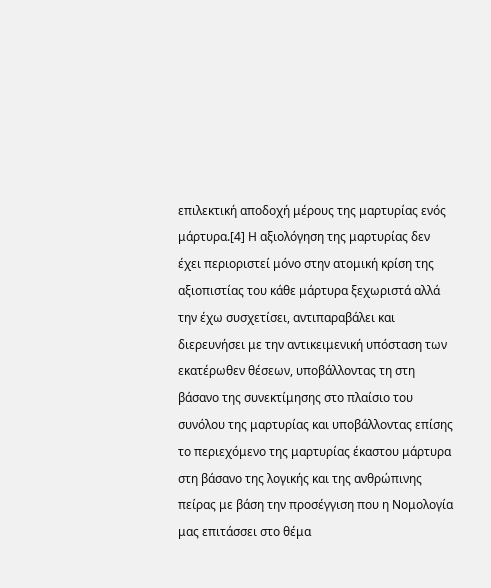επιλεκτική αποδοχή μέρους της μαρτυρίας ενός μάρτυρα.[4] Η αξιολόγηση της μαρτυρίας δεν έχει περιοριστεί μόνο στην ατομική κρίση της αξιοπιστίας του κάθε μάρτυρα ξεχωριστά αλλά την έχω συσχετίσει, αντιπαραβάλει και διερευνήσει με την αντικειμενική υπόσταση των εκατέρωθεν θέσεων, υποβάλλοντας τη στη βάσανο της συνεκτίμησης στο πλαίσιο του συνόλου της μαρτυρίας και υποβάλλοντας επίσης το περιεχόμενο της μαρτυρίας έκαστου μάρτυρα στη βάσανο της λογικής και της ανθρώπινης πείρας με βάση την προσέγγιση που η Νομολογία μας επιτάσσει στο θέμα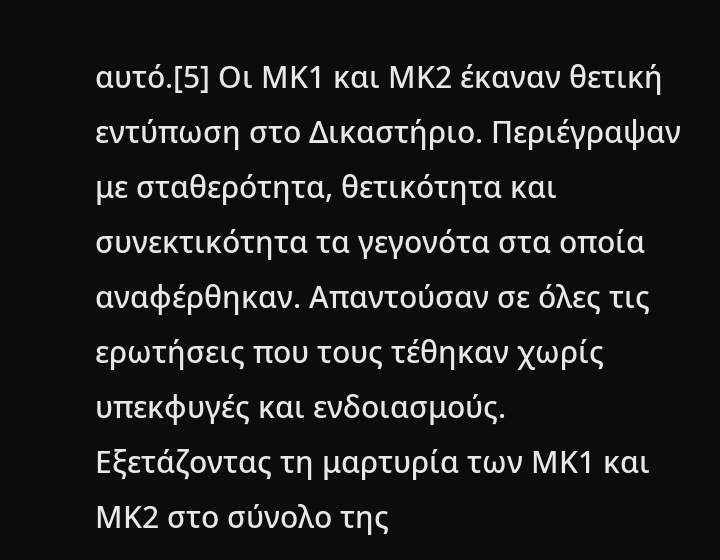αυτό.[5] Οι ΜK1 και ΜΚ2 έκαναν θετική εντύπωση στο Δικαστήριο. Περιέγραψαν με σταθερότητα, θετικότητα και συνεκτικότητα τα γεγονότα στα οποία αναφέρθηκαν. Απαντούσαν σε όλες τις ερωτήσεις που τους τέθηκαν χωρίς υπεκφυγές και ενδοιασμούς. Εξετάζοντας τη μαρτυρία των ΜΚ1 και ΜΚ2 στο σύνολο της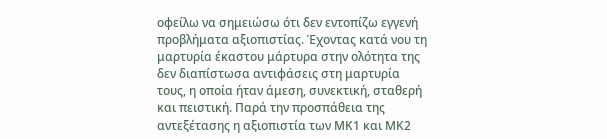οφείλω να σημειώσω ότι δεν εντοπίζω εγγενή προβλήματα αξιοπιστίας. Έχοντας κατά νου τη μαρτυρία έκαστου μάρτυρα στην ολότητα της δεν διαπίστωσα αντιφάσεις στη μαρτυρία τους, η οποία ήταν άμεση, συνεκτική, σταθερή και πειστική. Παρά την προσπάθεια της αντεξέτασης η αξιοπιστία των ΜΚ1 και ΜΚ2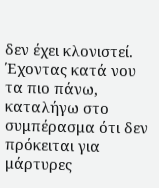δεν έχει κλονιστεί. Έχοντας κατά νου τα πιο πάνω, καταλήγω στο συμπέρασμα ότι δεν πρόκειται για μάρτυρες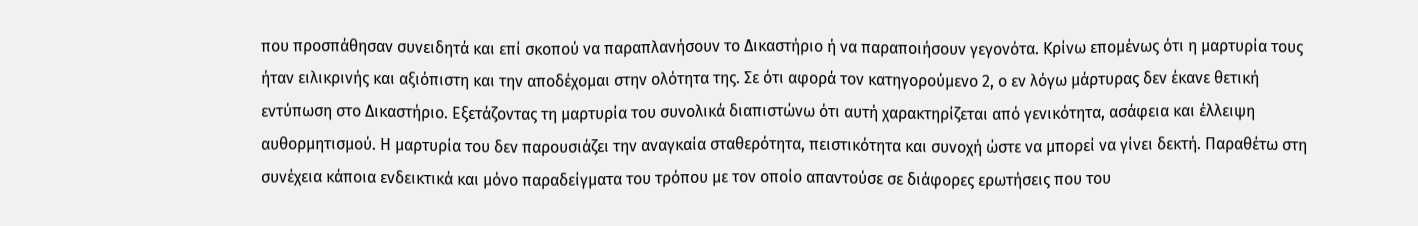που προσπάθησαν συνειδητά και επί σκοπού να παραπλανήσουν το Δικαστήριο ή να παραποιήσουν γεγονότα. Κρίνω επομένως ότι η μαρτυρία τους ήταν ειλικρινής και αξιόπιστη και την αποδέχομαι στην ολότητα της. Σε ότι αφορά τον κατηγορούμενο 2, ο εν λόγω μάρτυρας δεν έκανε θετική εντύπωση στο Δικαστήριο. Εξετάζοντας τη μαρτυρία του συνολικά διαπιστώνω ότι αυτή χαρακτηρίζεται από γενικότητα, ασάφεια και έλλειψη αυθορμητισμού. Η μαρτυρία του δεν παρουσιάζει την αναγκαία σταθερότητα, πειστικότητα και συνοχή ώστε να μπορεί να γίνει δεκτή. Παραθέτω στη συνέχεια κάποια ενδεικτικά και μόνο παραδείγματα του τρόπου με τον οποίο απαντούσε σε διάφορες ερωτήσεις που του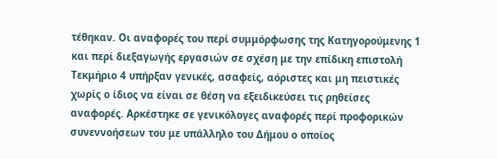τέθηκαν. Οι αναφορές του περί συμμόρφωσης της Κατηγορούμενης 1 και περί διεξαγωγής εργασιών σε σχέση με την επίδικη επιστολή Τεκμήριο 4 υπήρξαν γενικές, ασαφείς, αόριστες και μη πειστικές χωρίς ο ίδιος να είναι σε θέση να εξειδικεύσει τις ρηθείσες αναφορές. Αρκέστηκε σε γενικόλογες αναφορές περί προφορικών συνεννοήσεων του με υπάλληλο του Δήμου ο οποίος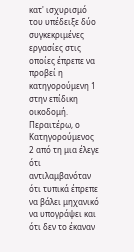κατ' ισχυρισμό του υπέδειξε δύο συγκεκριμένες εργασίες στις οποίες έπρεπε να προβεί η κατηγορούμενη 1 στην επίδικη οικοδομή. Περαιτέρω, ο Κατηγορούμενος 2 από τη μια έλεγε ότι αντιλαμβανόταν ότι τυπικά έπρεπε να βάλει μηχανικό να υπογράψει και ότι δεν το έκαναν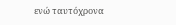ενώ ταυτόχρονα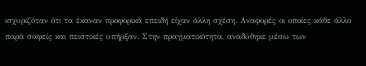ισχυριζόταν ότι τα έκαναν προφορικά επειδή είχαν άλλη σχέση. Αναφορές οι οποίες κάθε άλλο παρά σαφείς και πειστικές υπήρξαν. Στην πραγματικότητα, αναδύθηκε μέσω των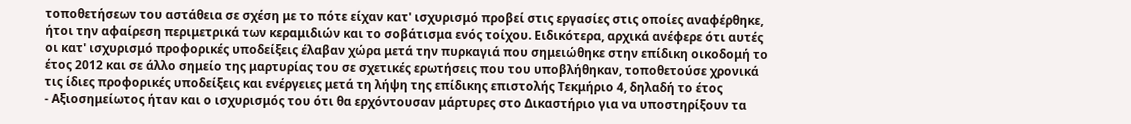τοποθετήσεων του αστάθεια σε σχέση με το πότε είχαν κατ' ισχυρισμό προβεί στις εργασίες στις οποίες αναφέρθηκε, ήτοι την αφαίρεση περιμετρικά των κεραμιδιών και το σοβάτισμα ενός τοίχου. Ειδικότερα, αρχικά ανέφερε ότι αυτές οι κατ' ισχυρισμό προφορικές υποδείξεις έλαβαν χώρα μετά την πυρκαγιά που σημειώθηκε στην επίδικη οικοδομή το έτος 2012 και σε άλλο σημείο της μαρτυρίας του σε σχετικές ερωτήσεις που του υποβλήθηκαν, τοποθετούσε χρονικά τις ίδιες προφορικές υποδείξεις και ενέργειες μετά τη λήψη της επίδικης επιστολής Τεκμήριο 4, δηλαδή το έτος
- Αξιοσημείωτος ήταν και ο ισχυρισμός του ότι θα ερχόντουσαν μάρτυρες στο Δικαστήριο για να υποστηρίξουν τα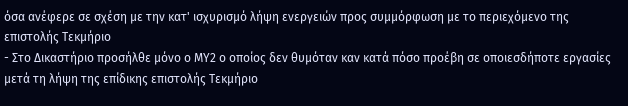όσα ανέφερε σε σχέση με την κατ' ισχυρισμό λήψη ενεργειών προς συμμόρφωση με το περιεχόμενο της επιστολής Τεκμήριο
- Στο Δικαστήριο προσήλθε μόνο ο ΜΥ2 ο οποίος δεν θυμόταν καν κατά πόσο προέβη σε οποιεσδήποτε εργασίες μετά τη λήψη της επίδικης επιστολής Τεκμήριο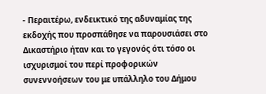- Περαιτέρω, ενδεικτικό της αδυναμίας της εκδοχής που προσπάθησε να παρουσιάσει στο Δικαστήριο ήταν και το γεγονός ότι τόσο οι ισχυρισμοί του περί προφορικών συνεννοήσεων του με υπάλληλο του Δήμου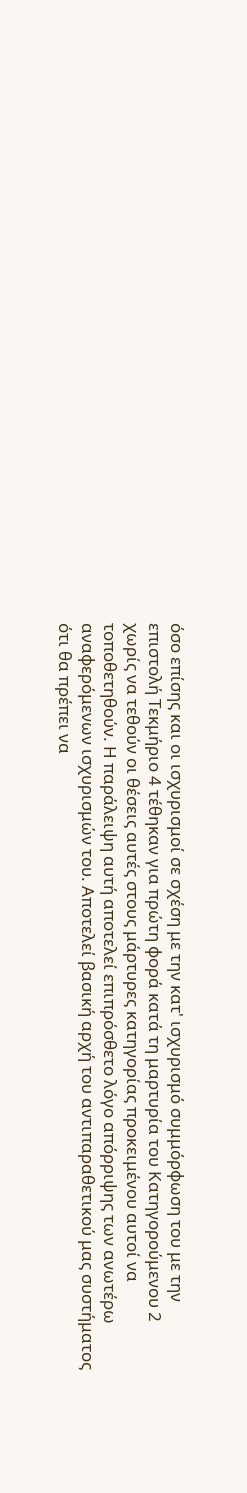όσο επίσης και οι ισχυρισμοί σε σχέση με την κατ' ισχυρισμό συμμόρφωση του με την επιστολή Τεκμήριο 4 τέθηκαν για πρώτη φορά κατά τη μαρτυρία του Κατηγορούμενου 2 χωρίς να τεθούν οι θέσεις αυτές στους μάρτυρες κατηγορίας προκειμένου αυτοί να τοποθετηθούν. Η παράλειψη αυτή αποτελεί επιπρόσθετο λόγο απόρριψης των ανωτέρω αναφερόμενων ισχυρισμών του. Αποτελεί βασική αρχή του αντιπαραθετικού μας συστήματος ότι θα πρέπει να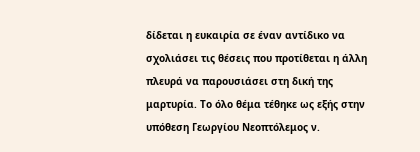δίδεται η ευκαιρία σε έναν αντίδικο να σχολιάσει τις θέσεις που προτίθεται η άλλη πλευρά να παρουσιάσει στη δική της μαρτυρία. Το όλο θέμα τέθηκε ως εξής στην υπόθεση Γεωργίου Νεοπτόλεμος ν.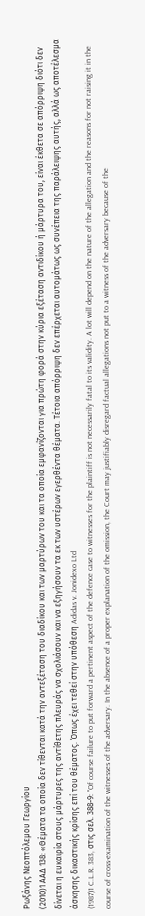Ρωξάνης Νεοπτόλεμου Γεωργίου
(2010)1 ΑΑΔ 138: «Θέματα τα οποία δεν τίθενται κατά την αντεξέταση του διαδίκου και των μαρτύρων του και τα οποία εμφανίζονται για πρώτη φορά στην κύρια εξέταση αντιδίκου ή μάρτυρα του, είναι έκθετα σε απόρριψη διότι δεν δίνεται η ευκαιρία στους μάρτυρες της αντίθετης πλευράς να σχολιάσουν και να εξηγήσουν τα εκ των υστέρων εγερθέντα θέματα. Τέτοια απόρριψη δεν επέρχεται αυτομάτως ως συνέπεια της παράλειψης αυτής, αλλά ως αποτέλεσμα άσκησης δικαστικής κρίσης επί του θέματος. Όπως έχει τεθεί στην υπόθεση Adidas v. Jonidexo Ltd
(1987)1 C.L.R. 383, στις σελ. 388-9: "Of course failure to put forward a pertinent aspect of the defence case to witnesses for the plaintiff is not necessarily fatal to its validity. A lot will depend on the nature of the allegation and the reasons for not raising it in the course of cross-examination of the witnesses of the adversary. In the absence of a proper explanation of the omission, the Court may justifiably disregard factual allegations not put to a witness of the adversary because of the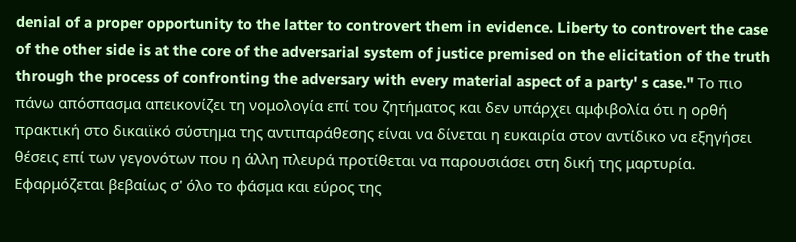denial of a proper opportunity to the latter to controvert them in evidence. Liberty to controvert the case of the other side is at the core of the adversarial system of justice premised on the elicitation of the truth through the process of confronting the adversary with every material aspect of a party' s case." Το πιο πάνω απόσπασμα απεικονίζει τη νομολογία επί του ζητήματος και δεν υπάρχει αμφιβολία ότι η ορθή πρακτική στο δικαιϊκό σύστημα της αντιπαράθεσης είναι να δίνεται η ευκαιρία στον αντίδικο να εξηγήσει θέσεις επί των γεγονότων που η άλλη πλευρά προτίθεται να παρουσιάσει στη δική της μαρτυρία. Εφαρμόζεται βεβαίως σ' όλο το φάσμα και εύρος της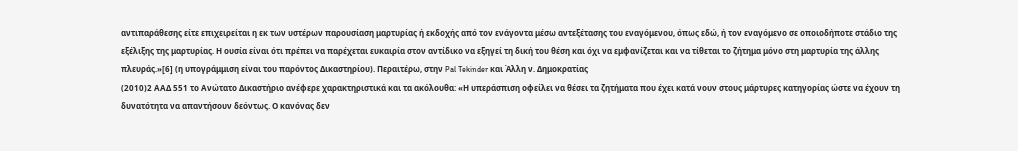αντιπαράθεσης είτε επιχειρείται η εκ των υστέρων παρουσίαση μαρτυρίας ή εκδοχής από τον ενάγοντα μέσω αντεξέτασης του εναγόμενου, όπως εδώ, ή τον εναγόμενο σε οποιοδήποτε στάδιο της εξέλιξης της μαρτυρίας. Η ουσία είναι ότι πρέπει να παρέχεται ευκαιρία στον αντίδικο να εξηγεί τη δική του θέση και όχι να εμφανίζεται και να τίθεται το ζήτημα μόνο στη μαρτυρία της άλλης πλευράς.»[6] (η υπογράμμιση είναι του παρόντος Δικαστηρίου). Περαιτέρω, στην Pal Tekinder και Άλλη ν. Δημοκρατίας
(2010)2 ΑΑΔ 551 το Ανώτατο Δικαστήριο ανέφερε χαρακτηριστικά και τα ακόλουθα: «Η υπεράσπιση οφείλει να θέσει τα ζητήματα που έχει κατά νουν στους μάρτυρες κατηγορίας ώστε να έχουν τη δυνατότητα να απαντήσουν δεόντως. Ο κανόνας δεν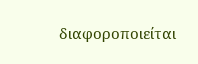διαφοροποιείται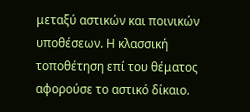μεταξύ αστικών και ποινικών υποθέσεων. Η κλασσική τοποθέτηση επί του θέματος αφορούσε το αστικό δίκαιο.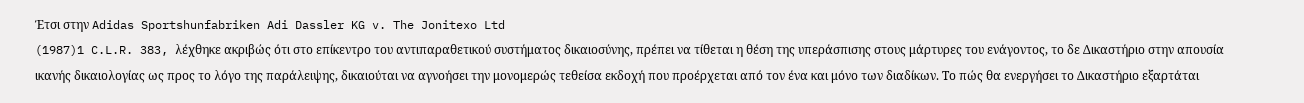Έτσι στην Adidas Sportshunfabriken Adi Dassler KG v. The Jonitexo Ltd
(1987)1 C.L.R. 383, λέχθηκε ακριβώς ότι στο επίκεντρο του αντιπαραθετικού συστήματος δικαιοσύνης, πρέπει να τίθεται η θέση της υπεράσπισης στους μάρτυρες του ενάγοντος, το δε Δικαστήριο στην απουσία ικανής δικαιολογίας ως προς το λόγο της παράλειψης, δικαιούται να αγνοήσει την μονομερώς τεθείσα εκδοχή που προέρχεται από τον ένα και μόνο των διαδίκων. Το πώς θα ενεργήσει το Δικαστήριο εξαρτάται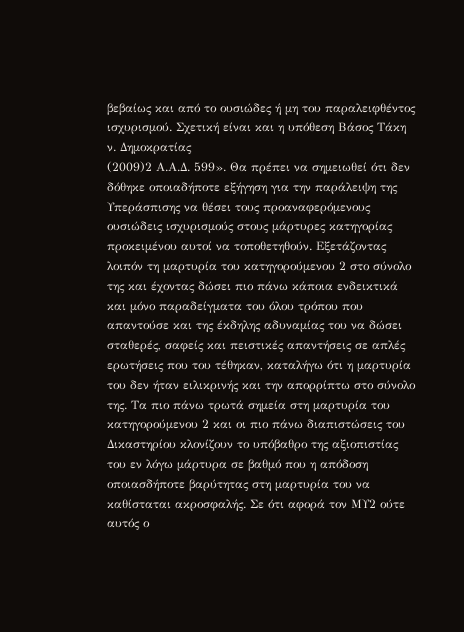βεβαίως και από το ουσιώδες ή μη του παραλειφθέντος ισχυρισμού. Σχετική είναι και η υπόθεση Βάσος Τάκη ν. Δημοκρατίας
(2009)2 Α.Α.Δ. 599». Θα πρέπει να σημειωθεί ότι δεν δόθηκε οποιαδήποτε εξήγηση για την παράλειψη της Υπεράσπισης να θέσει τους προαναφερόμενους ουσιώδεις ισχυρισμούς στους μάρτυρες κατηγορίας προκειμένου αυτοί να τοποθετηθούν. Εξετάζοντας λοιπόν τη μαρτυρία του κατηγορούμενου 2 στο σύνολο της και έχοντας δώσει πιο πάνω κάποια ενδεικτικά και μόνο παραδείγματα του όλου τρόπου που απαντούσε και της έκδηλης αδυναμίας του να δώσει σταθερές, σαφείς και πειστικές απαντήσεις σε απλές ερωτήσεις που του τέθηκαν, καταλήγω ότι η μαρτυρία του δεν ήταν ειλικρινής και την απορρίπτω στο σύνολο της. Τα πιο πάνω τρωτά σημεία στη μαρτυρία του κατηγορούμενου 2 και οι πιο πάνω διαπιστώσεις του Δικαστηρίου κλονίζουν το υπόβαθρο της αξιοπιστίας του εν λόγω μάρτυρα σε βαθμό που η απόδοση οποιασδήποτε βαρύτητας στη μαρτυρία του να καθίσταται ακροσφαλής. Σε ότι αφορά τον ΜΥ2 ούτε αυτός ο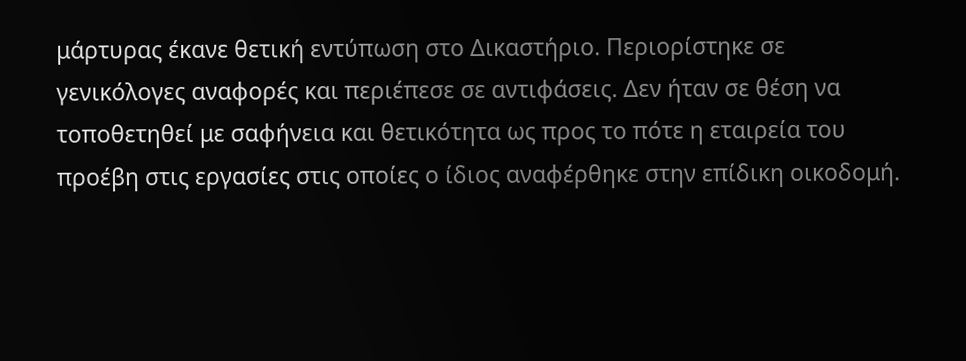μάρτυρας έκανε θετική εντύπωση στο Δικαστήριο. Περιορίστηκε σε γενικόλογες αναφορές και περιέπεσε σε αντιφάσεις. Δεν ήταν σε θέση να τοποθετηθεί με σαφήνεια και θετικότητα ως προς το πότε η εταιρεία του προέβη στις εργασίες στις οποίες ο ίδιος αναφέρθηκε στην επίδικη οικοδομή.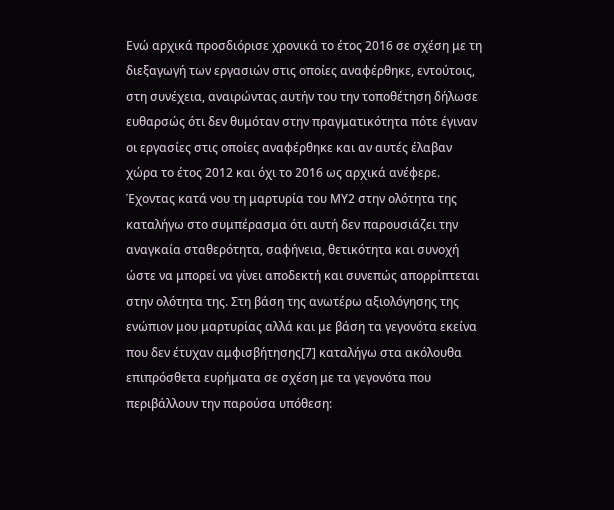Ενώ αρχικά προσδιόρισε χρονικά το έτος 2016 σε σχέση με τη διεξαγωγή των εργασιών στις οποίες αναφέρθηκε, εντούτοις, στη συνέχεια, αναιρώντας αυτήν του την τοποθέτηση δήλωσε ευθαρσώς ότι δεν θυμόταν στην πραγματικότητα πότε έγιναν οι εργασίες στις οποίες αναφέρθηκε και αν αυτές έλαβαν χώρα το έτος 2012 και όχι το 2016 ως αρχικά ανέφερε. Έχοντας κατά νου τη μαρτυρία του ΜΥ2 στην ολότητα της καταλήγω στο συμπέρασμα ότι αυτή δεν παρουσιάζει την αναγκαία σταθερότητα, σαφήνεια, θετικότητα και συνοχή ώστε να μπορεί να γίνει αποδεκτή και συνεπώς απορρίπτεται στην ολότητα της. Στη βάση της ανωτέρω αξιολόγησης της ενώπιον μου μαρτυρίας αλλά και με βάση τα γεγονότα εκείνα που δεν έτυχαν αμφισβήτησης[7] καταλήγω στα ακόλουθα επιπρόσθετα ευρήματα σε σχέση με τα γεγονότα που περιβάλλουν την παρούσα υπόθεση: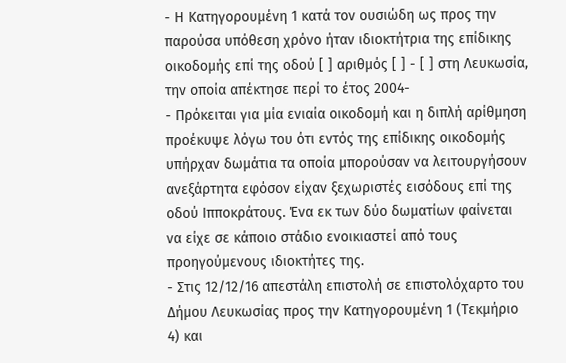- Η Κατηγορουμένη 1 κατά τον ουσιώδη ως προς την παρούσα υπόθεση χρόνο ήταν ιδιοκτήτρια της επίδικης οικοδομής επί της οδού [ ] αριθμός [ ] - [ ] στη Λευκωσία, την οποία απέκτησε περί το έτος 2004-
- Πρόκειται για μία ενιαία οικοδομή και η διπλή αρίθμηση προέκυψε λόγω του ότι εντός της επίδικης οικοδομής υπήρχαν δωμάτια τα οποία μπορούσαν να λειτουργήσουν ανεξάρτητα εφόσον είχαν ξεχωριστές εισόδους επί της οδού Ιπποκράτους. Ένα εκ των δύο δωματίων φαίνεται να είχε σε κάποιο στάδιο ενοικιαστεί από τους προηγούμενους ιδιοκτήτες της.
- Στις 12/12/16 απεστάλη επιστολή σε επιστολόχαρτο του Δήμου Λευκωσίας προς την Κατηγορουμένη 1 (Τεκμήριο 4) και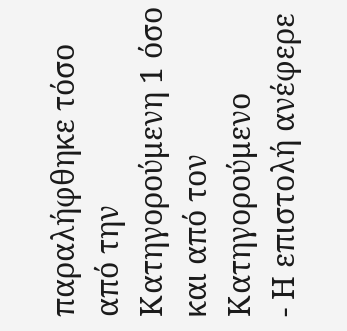παραλήφθηκε τόσο από την Κατηγορούμενη 1 όσο και από τον Κατηγορούμενο
- Η επιστολή ανέφερε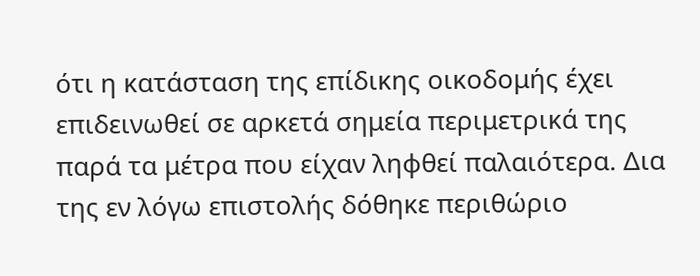ότι η κατάσταση της επίδικης οικοδομής έχει επιδεινωθεί σε αρκετά σημεία περιμετρικά της παρά τα μέτρα που είχαν ληφθεί παλαιότερα. Δια της εν λόγω επιστολής δόθηκε περιθώριο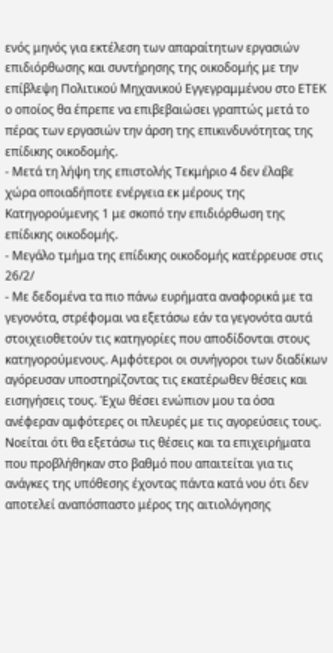ενός μηνός για εκτέλεση των απαραίτητων εργασιών επιδιόρθωσης και συντήρησης της οικοδομής με την επίβλεψη Πολιτικού Μηχανικού Εγγεγραμμένου στο ΕΤΕΚ ο οποίος θα έπρεπε να επιβεβαιώσει γραπτώς μετά το πέρας των εργασιών την άρση της επικινδυνότητας της επίδικης οικοδομής.
- Μετά τη λήψη της επιστολής Τεκμήριο 4 δεν έλαβε χώρα οποιαδήποτε ενέργεια εκ μέρους της Κατηγορούμενης 1 με σκοπό την επιδιόρθωση της επίδικης οικοδομής.
- Μεγάλο τμήμα της επίδικης οικοδομής κατέρρευσε στις 26/2/
- Με δεδομένα τα πιο πάνω ευρήματα αναφορικά με τα γεγονότα, στρέφομαι να εξετάσω εάν τα γεγονότα αυτά στοιχειοθετούν τις κατηγορίες που αποδίδονται στους κατηγορούμενους. Αμφότεροι οι συνήγοροι των διαδίκων αγόρευσαν υποστηρίζοντας τις εκατέρωθεν θέσεις και εισηγήσεις τους. Έχω θέσει ενώπιον μου τα όσα ανέφεραν αμφότερες οι πλευρές με τις αγορεύσεις τους. Νοείται ότι θα εξετάσω τις θέσεις και τα επιχειρήματα που προβλήθηκαν στο βαθμό που απαιτείται για τις ανάγκες της υπόθεσης έχοντας πάντα κατά νου ότι δεν αποτελεί αναπόσπαστο μέρος της αιτιολόγησης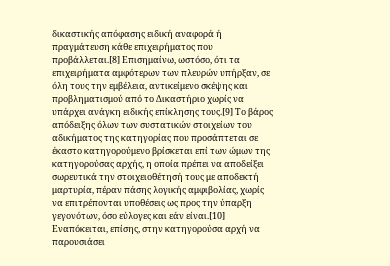δικαστικής απόφασης ειδική αναφορά ή πραγμάτευση κάθε επιχειρήματος που προβάλλεται.[8] Επισημαίνω, ωστόσο, ότι τα επιχειρήματα αμφότερων των πλευρών υπήρξαν, σε όλη τους την εμβέλεια, αντικείμενο σκέψης και προβληματισμού από το Δικαστήριο χωρίς να υπάρχει ανάγκη ειδικής επίκλησης τους.[9] Το βάρος απόδειξης όλων των συστατικών στοιχείων του αδικήματος της κατηγορίας που προσάπτεται σε έκαστο κατηγορούμενο βρίσκεται επί των ώμων της κατηγορούσας αρχής, η οποία πρέπει να αποδείξει σωρευτικά την στοιχειοθέτησή τους με αποδεκτή μαρτυρία, πέραν πάσης λογικής αμφιβολίας, χωρίς να επιτρέπονται υποθέσεις ως προς την ύπαρξη γεγονότων, όσο εύλογες και εάν είναι.[10] Εναπόκειται, επίσης, στην κατηγορούσα αρχή να παρουσιάσει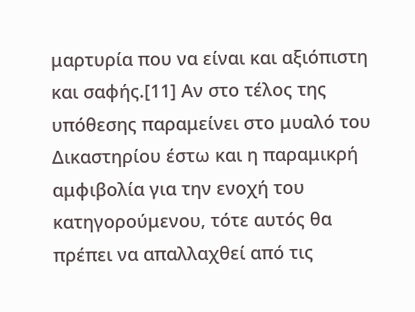μαρτυρία που να είναι και αξιόπιστη και σαφής.[11] Αν στο τέλος της υπόθεσης παραμείνει στο μυαλό του Δικαστηρίου έστω και η παραμικρή αμφιβολία για την ενοχή του κατηγορούμενου, τότε αυτός θα πρέπει να απαλλαχθεί από τις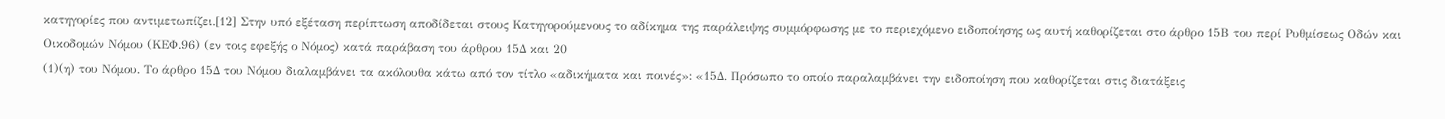κατηγορίες που αντιμετωπίζει.[12] Στην υπό εξέταση περίπτωση αποδίδεται στους Κατηγορούμενους το αδίκημα της παράλειψης συμμόρφωσης με το περιεχόμενο ειδοποίησης ως αυτή καθορίζεται στο άρθρο 15Β του περί Ρυθμίσεως Οδών και Οικοδομών Νόμου (ΚΕΦ.96) (εν τοις εφεξής ο Νόμος) κατά παράβαση του άρθρου 15Δ και 20
(1)(η) του Νόμου. Το άρθρο 15Δ του Νόμου διαλαμβάνει τα ακόλουθα κάτω από τον τίτλο «αδικήματα και ποινές»: «15Δ. Πρόσωπο το οποίο παραλαμβάνει την ειδοποίηση που καθορίζεται στις διατάξεις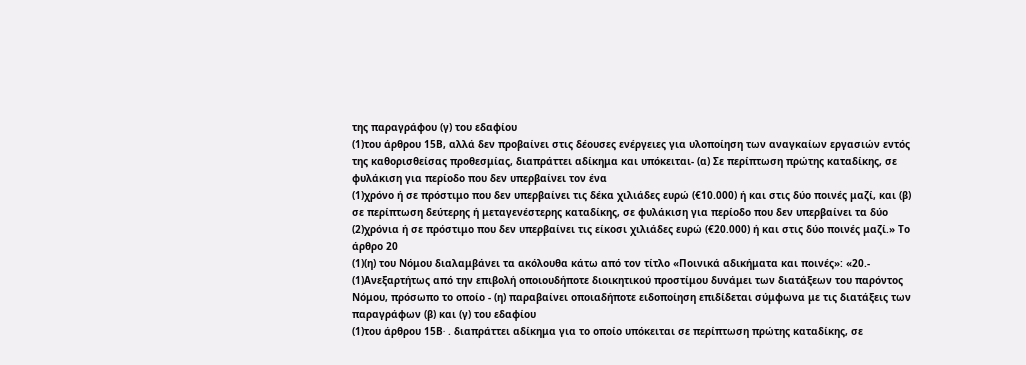της παραγράφου (γ) του εδαφίου
(1)του άρθρου 15Β, αλλά δεν προβαίνει στις δέουσες ενέργειες για υλοποίηση των αναγκαίων εργασιών εντός της καθορισθείσας προθεσμίας, διαπράττει αδίκημα και υπόκειται- (α) Σε περίπτωση πρώτης καταδίκης, σε φυλάκιση για περίοδο που δεν υπερβαίνει τον ένα
(1)χρόνο ή σε πρόστιμο που δεν υπερβαίνει τις δέκα χιλιάδες ευρώ (€10.000) ή και στις δύο ποινές μαζί, και (β) σε περίπτωση δεύτερης ή μεταγενέστερης καταδίκης, σε φυλάκιση για περίοδο που δεν υπερβαίνει τα δύο
(2)χρόνια ή σε πρόστιμο που δεν υπερβαίνει τις είκοσι χιλιάδες ευρώ (€20.000) ή και στις δύο ποινές μαζί.» Το άρθρο 20
(1)(η) του Νόμου διαλαμβάνει τα ακόλουθα κάτω από τον τίτλο «Ποινικά αδικήματα και ποινές»: «20.-
(1)Ανεξαρτήτως από την επιβολή οποιουδήποτε διοικητικού προστίμου δυνάμει των διατάξεων του παρόντος Νόμου, πρόσωπο το οποίο - (η) παραβαίνει οποιαδήποτε ειδοποίηση επιδίδεται σύμφωνα με τις διατάξεις των παραγράφων (β) και (γ) του εδαφίου
(1)του άρθρου 15Β∙ . διαπράττει αδίκημα για το οποίο υπόκειται σε περίπτωση πρώτης καταδίκης, σε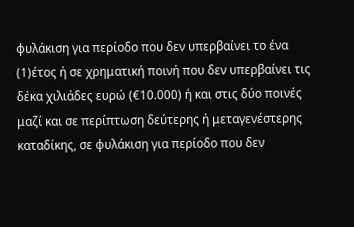φυλάκιση για περίοδο που δεν υπερβαίνει το ένα
(1)έτος ή σε χρηματική ποινή που δεν υπερβαίνει τις δέκα χιλιάδες ευρώ (€10.000) ή και στις δύο ποινές μαζί και σε περίπτωση δεύτερης ή μεταγενέστερης καταδίκης, σε φυλάκιση για περίοδο που δεν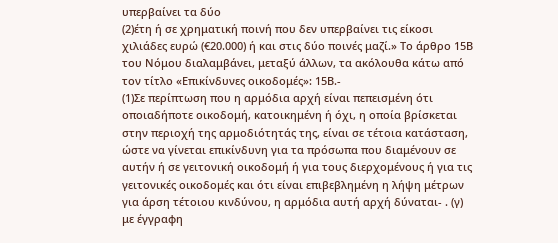υπερβαίνει τα δύο
(2)έτη ή σε χρηματική ποινή που δεν υπερβαίνει τις είκοσι χιλιάδες ευρώ (€20.000) ή και στις δύο ποινές μαζί.» Το άρθρο 15Β του Νόμου διαλαμβάνει, μεταξύ άλλων, τα ακόλουθα κάτω από τον τίτλο «Επικίνδυνες οικοδομές»: 15Β.-
(1)Σε περίπτωση που η αρμόδια αρχή είναι πεπεισμένη ότι οποιαδήποτε οικοδομή, κατοικημένη ή όχι, η οποία βρίσκεται στην περιοχή της αρμοδιότητάς της, είναι σε τέτοια κατάσταση, ώστε να γίνεται επικίνδυνη για τα πρόσωπα που διαμένουν σε αυτήν ή σε γειτονική οικοδομή ή για τους διερχομένους ή για τις γειτονικές οικοδομές και ότι είναι επιβεβλημένη η λήψη μέτρων για άρση τέτοιου κινδύνου, η αρμόδια αυτή αρχή δύναται- . (γ) με έγγραφη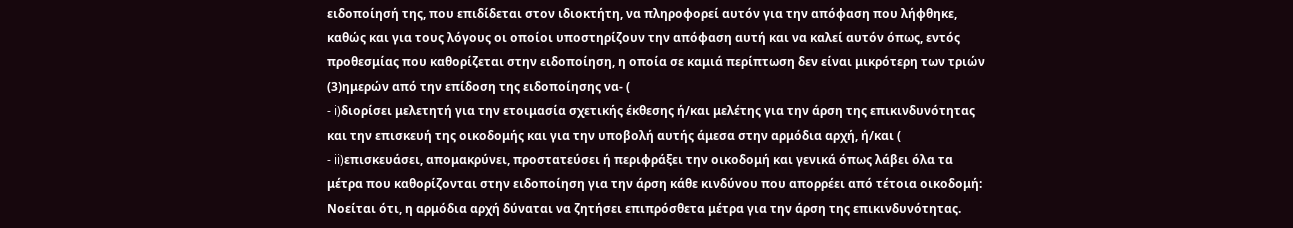ειδοποίησή της, που επιδίδεται στον ιδιοκτήτη, να πληροφορεί αυτόν για την απόφαση που λήφθηκε, καθώς και για τους λόγους οι οποίοι υποστηρίζουν την απόφαση αυτή και να καλεί αυτόν όπως, εντός προθεσμίας που καθορίζεται στην ειδοποίηση, η οποία σε καμιά περίπτωση δεν είναι μικρότερη των τριών
(3)ημερών από την επίδοση της ειδοποίησης να- (
- i)διορίσει μελετητή για την ετοιμασία σχετικής έκθεσης ή/και μελέτης για την άρση της επικινδυνότητας και την επισκευή της οικοδομής και για την υποβολή αυτής άμεσα στην αρμόδια αρχή, ή/και (
- ii)επισκευάσει, απομακρύνει, προστατεύσει ή περιφράξει την οικοδομή και γενικά όπως λάβει όλα τα μέτρα που καθορίζονται στην ειδοποίηση για την άρση κάθε κινδύνου που απορρέει από τέτοια οικοδομή: Νοείται ότι, η αρμόδια αρχή δύναται να ζητήσει επιπρόσθετα μέτρα για την άρση της επικινδυνότητας.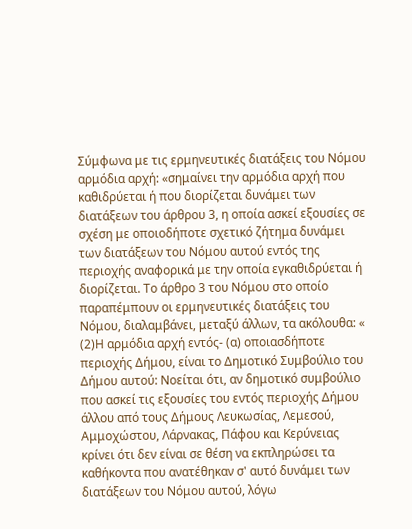Σύμφωνα με τις ερμηνευτικές διατάξεις του Νόμου αρμόδια αρχή: «σημαίνει την αρμόδια αρχή που καθιδρύεται ή που διορίζεται δυνάμει των διατάξεων του άρθρου 3, η οποία ασκεί εξουσίες σε σχέση με οποιοδήποτε σχετικό ζήτημα δυνάμει των διατάξεων του Νόμου αυτού εντός της περιοχής αναφορικά με την οποία εγκαθιδρύεται ή διορίζεται. Το άρθρο 3 του Νόμου στο οποίο παραπέμπουν οι ερμηνευτικές διατάξεις του Νόμου, διαλαμβάνει, μεταξύ άλλων, τα ακόλουθα: «
(2)Η αρμόδια αρχή εντός- (α) οποιασδήποτε περιοχής Δήμου, είναι το Δημοτικό Συμβούλιο του Δήμου αυτού: Νοείται ότι, αν δημοτικό συμβούλιο που ασκεί τις εξουσίες του εντός περιοχής Δήμου άλλου από τους Δήμους Λευκωσίας, Λεμεσού, Αμμοχώστου, Λάρνακας, Πάφου και Κερύνειας κρίνει ότι δεν είναι σε θέση να εκπληρώσει τα καθήκοντα που ανατέθηκαν σ' αυτό δυνάμει των διατάξεων του Νόμου αυτού, λόγω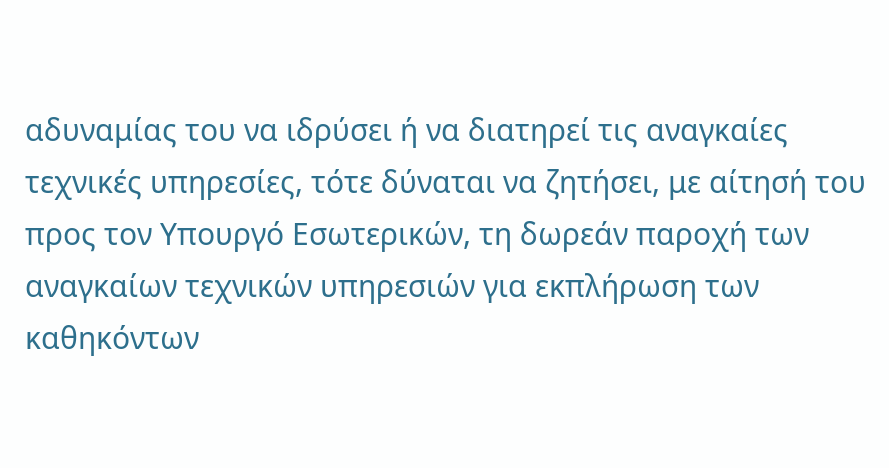αδυναμίας του να ιδρύσει ή να διατηρεί τις αναγκαίες τεχνικές υπηρεσίες, τότε δύναται να ζητήσει, με αίτησή του προς τον Υπουργό Εσωτερικών, τη δωρεάν παροχή των αναγκαίων τεχνικών υπηρεσιών για εκπλήρωση των καθηκόντων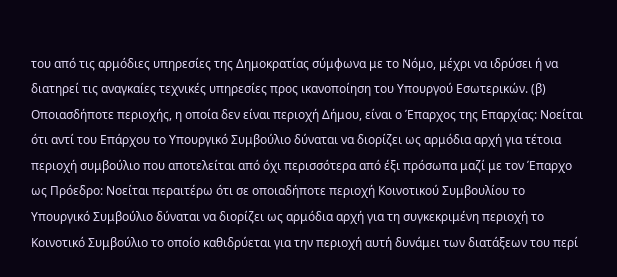του από τις αρμόδιες υπηρεσίες της Δημοκρατίας σύμφωνα με το Νόμο, μέχρι να ιδρύσει ή να διατηρεί τις αναγκαίες τεχνικές υπηρεσίες προς ικανοποίηση του Υπουργού Εσωτερικών. (β) Οποιασδήποτε περιοχής, η οποία δεν είναι περιοχή Δήμου, είναι ο Έπαρχος της Επαρχίας: Νοείται ότι αντί του Επάρχου το Υπουργικό Συμβούλιο δύναται να διορίζει ως αρμόδια αρχή για τέτοια περιοχή συμβούλιο που αποτελείται από όχι περισσότερα από έξι πρόσωπα μαζί με τον Έπαρχο ως Πρόεδρο: Νοείται περαιτέρω ότι σε οποιαδήποτε περιοχή Κοινοτικού Συμβουλίου το Υπουργικό Συμβούλιο δύναται να διορίζει ως αρμόδια αρχή για τη συγκεκριμένη περιοχή το Κοινοτικό Συμβούλιο το οποίο καθιδρύεται για την περιοχή αυτή δυνάμει των διατάξεων του περί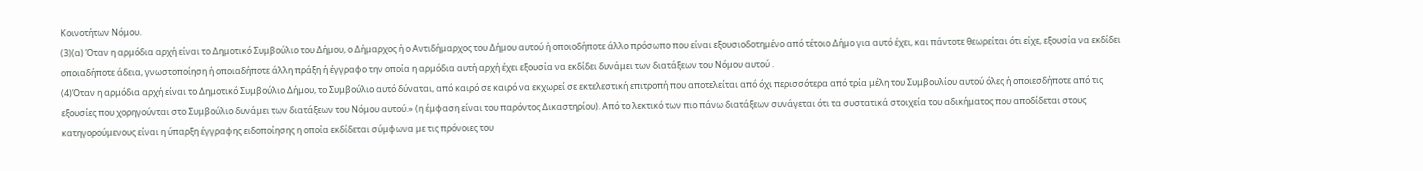Κοινοτήτων Νόμου.
(3)(α) Όταν η αρμόδια αρχή είναι το Δημοτικό Συμβούλιο του Δήμου, ο Δήμαρχος ή ο Αντιδήμαρχος του Δήμου αυτού ή οποιοδήποτε άλλο πρόσωπο που είναι εξουσιοδοτημένο από τέτοιο Δήμο για αυτό έχει, και πάντοτε θεωρείται ότι είχε, εξουσία να εκδίδει οποιαδήποτε άδεια, γνωστοποίηση ή οποιαδήποτε άλλη πράξη ή έγγραφο την οποία η αρμόδια αυτή αρχή έχει εξουσία να εκδίδει δυνάμει των διατάξεων του Νόμου αυτού .
(4)Όταν η αρμόδια αρχή είναι το Δημοτικό Συμβούλιο Δήμου, το Συμβούλιο αυτό δύναται, από καιρό σε καιρό να εκχωρεί σε εκτελεστική επιτροπή που αποτελείται από όχι περισσότερα από τρία μέλη του Συμβουλίου αυτού όλες ή οποιεσδήποτε από τις εξουσίες που χορηγούνται στο Συμβούλιο δυνάμει των διατάξεων του Νόμου αυτού.» (η έμφαση είναι του παρόντος Δικαστηρίου). Από το λεκτικό των πιο πάνω διατάξεων συνάγεται ότι τα συστατικά στοιχεία του αδικήματος που αποδίδεται στους κατηγορούμενους είναι η ύπαρξη έγγραφης ειδοποίησης η οποία εκδίδεται σύμφωνα με τις πρόνοιες του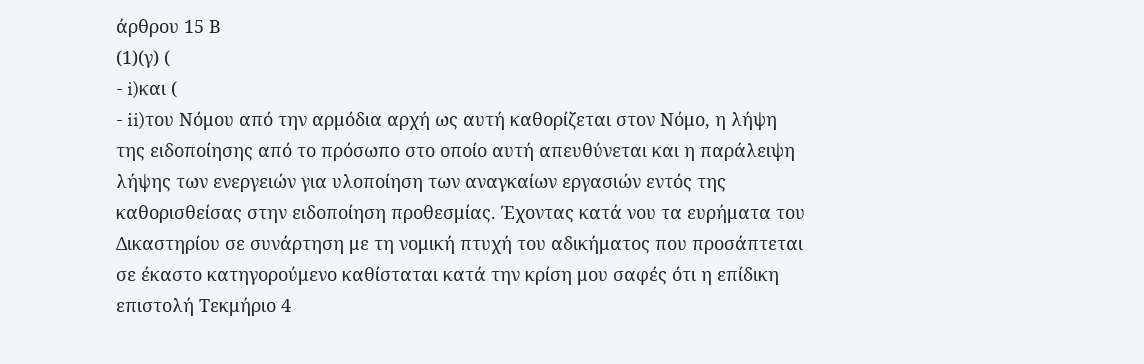άρθρου 15 Β
(1)(γ) (
- i)και (
- ii)του Νόμου από την αρμόδια αρχή ως αυτή καθορίζεται στον Νόμο, η λήψη της ειδοποίησης από το πρόσωπο στο οποίο αυτή απευθύνεται και η παράλειψη λήψης των ενεργειών για υλοποίηση των αναγκαίων εργασιών εντός της καθορισθείσας στην ειδοποίηση προθεσμίας. Έχοντας κατά νου τα ευρήματα του Δικαστηρίου σε συνάρτηση με τη νομική πτυχή του αδικήματος που προσάπτεται σε έκαστο κατηγορούμενο καθίσταται κατά την κρίση μου σαφές ότι η επίδικη επιστολή Τεκμήριο 4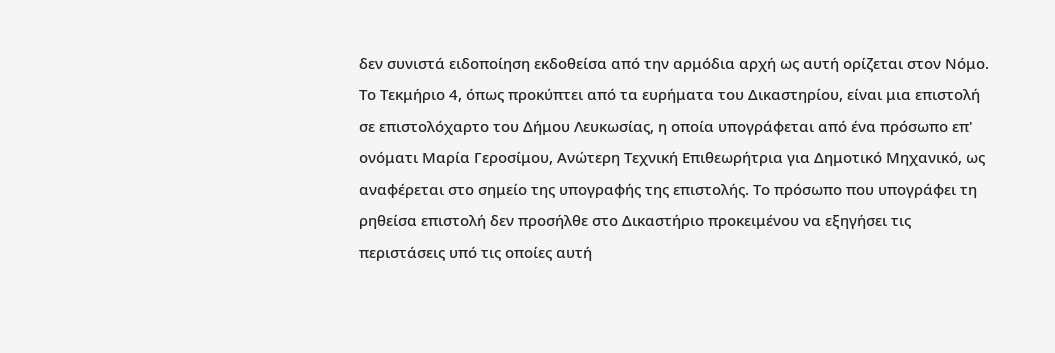δεν συνιστά ειδοποίηση εκδοθείσα από την αρμόδια αρχή ως αυτή ορίζεται στον Νόμο. Το Τεκμήριο 4, όπως προκύπτει από τα ευρήματα του Δικαστηρίου, είναι μια επιστολή σε επιστολόχαρτο του Δήμου Λευκωσίας, η οποία υπογράφεται από ένα πρόσωπο επ' ονόματι Μαρία Γεροσίμου, Ανώτερη Τεχνική Επιθεωρήτρια για Δημοτικό Μηχανικό, ως αναφέρεται στο σημείο της υπογραφής της επιστολής. Το πρόσωπο που υπογράφει τη ρηθείσα επιστολή δεν προσήλθε στο Δικαστήριο προκειμένου να εξηγήσει τις περιστάσεις υπό τις οποίες αυτή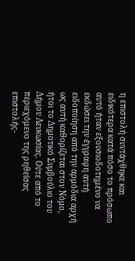η επιστολή συντάχθηκε και ειδικότερα κατά πόσο το πρόσωπο αυτό ήταν εξουσιοδοτημένο να εκδώσει την έγγραφη αυτή ειδοποίηση από την αρμόδια αρχή ως αυτή καθορίζεται στον Νόμο, ήτοι το Δημοτικό Συμβούλιο του Δήμου Λευκωσίας. Ούτε από το περιεχόμενο της ρηθείσας επιστολής-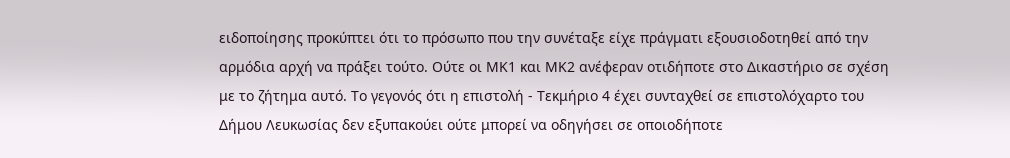ειδοποίησης προκύπτει ότι το πρόσωπο που την συνέταξε είχε πράγματι εξουσιοδοτηθεί από την αρμόδια αρχή να πράξει τούτο. Ούτε οι ΜΚ1 και ΜΚ2 ανέφεραν οτιδήποτε στο Δικαστήριο σε σχέση με το ζήτημα αυτό. Το γεγονός ότι η επιστολή - Τεκμήριο 4 έχει συνταχθεί σε επιστολόχαρτο του Δήμου Λευκωσίας δεν εξυπακούει ούτε μπορεί να οδηγήσει σε οποιοδήποτε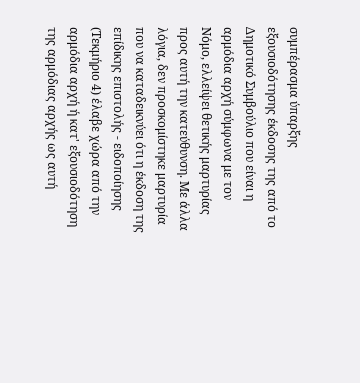συμπέρασμα ύπαρξης εξουσιοδότησης έκδοσης της από το Δημοτικό Συμβούλιο που είναι η αρμόδια αρχή σύμφωνα με τον Νόμο, ελλείψει θετικής μαρτυρίας προς αυτή την κατεύθυνση. Με άλλα λόγια, δεν προσκομίστηκε μαρτυρία που να καταδεικνύει ότι η έκδοση της επίδικης επιστολής - ειδοποίησης (Τεκμήριο 4) έλαβε χώρα από την αρμόδια αρχή ή κατ' εξουσιοδότηση της αρμόδιας αρχής ως αυτή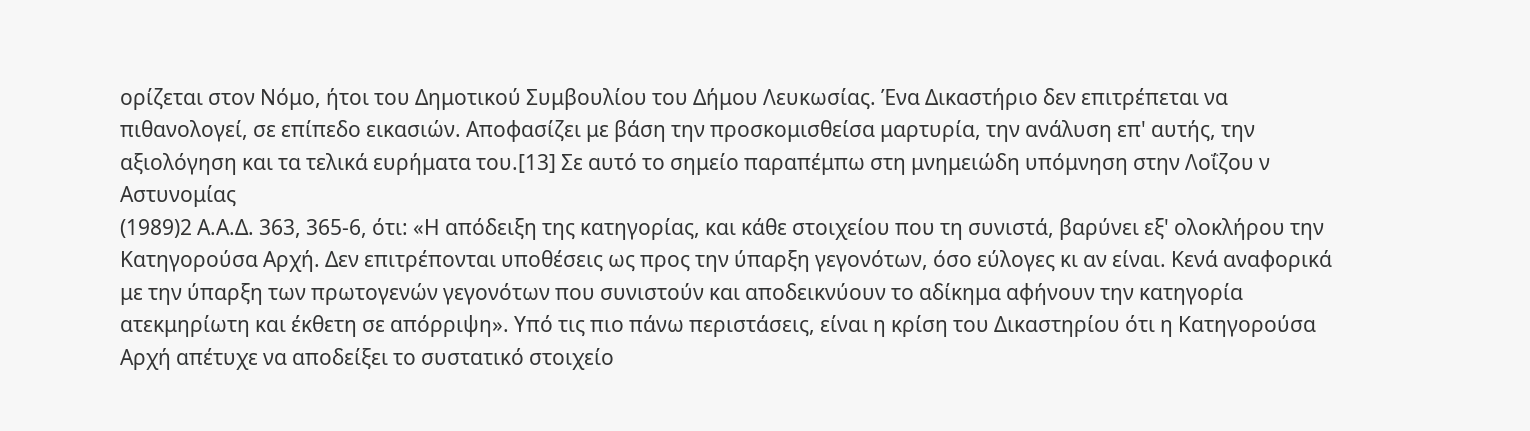ορίζεται στον Νόμο, ήτοι του Δημοτικού Συμβουλίου του Δήμου Λευκωσίας. Ένα Δικαστήριο δεν επιτρέπεται να πιθανολογεί, σε επίπεδο εικασιών. Αποφασίζει με βάση την προσκομισθείσα μαρτυρία, την ανάλυση επ' αυτής, την αξιολόγηση και τα τελικά ευρήματα του.[13] Σε αυτό το σημείο παραπέμπω στη μνημειώδη υπόμνηση στην Λοΐζου ν Αστυνομίας
(1989)2 Α.Α.Δ. 363, 365-6, ότι: «Η απόδειξη της κατηγορίας, και κάθε στοιχείου που τη συνιστά, βαρύνει εξ' ολοκλήρου την Κατηγορούσα Αρχή. Δεν επιτρέπονται υποθέσεις ως προς την ύπαρξη γεγονότων, όσο εύλογες κι αν είναι. Κενά αναφορικά με την ύπαρξη των πρωτογενών γεγονότων που συνιστούν και αποδεικνύουν το αδίκημα αφήνουν την κατηγορία ατεκμηρίωτη και έκθετη σε απόρριψη». Υπό τις πιο πάνω περιστάσεις, είναι η κρίση του Δικαστηρίου ότι η Κατηγορούσα Αρχή απέτυχε να αποδείξει το συστατικό στοιχείο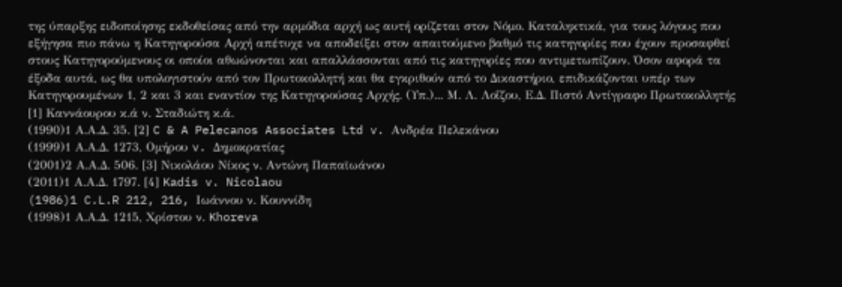της ύπαρξης ειδοποίησης εκδοθείσας από την αρμόδια αρχή ως αυτή ορίζεται στον Νόμο. Καταληκτικά, για τους λόγους που εξήγησα πιο πάνω η Κατηγορούσα Αρχή απέτυχε να αποδείξει στον απαιτούμενο βαθμό τις κατηγορίες που έχουν προσαφθεί στους Κατηγορούμενους οι οποίοι αθωώνονται και απαλλάσσονται από τις κατηγορίες που αντιμετωπίζουν. Όσον αφορά τα έξοδα αυτά, ως θα υπολογιστούν από τον Πρωτοκολλητή και θα εγκριθούν από το Δικαστήριο, επιδικάζονται υπέρ των Κατηγορουμένων 1, 2 και 3 και εναντίον της Κατηγορούσας Αρχής. (Υπ.)... Μ. Λ. Λοΐζου, Ε.Δ. Πιστό Αντίγραφο Πρωτοκολλητής [1] Καννάουρου κ.ά ν. Σταδιώτη κ.ά.
(1990)1 Α.Α.Δ. 35. [2] C & A Pelecanos Associates Ltd v. Ανδρέα Πελεκάνου
(1999)1 Α.Α.Δ. 1273, Ομήρου v. Δημοκρατίας
(2001)2 Α.Α.Δ. 506. [3] Νικολάου Νίκος ν. Aντώνη Παπαϊωάνου
(2011)1 Α.Α.Δ. 1797. [4] Kadis v. Nicolaou
(1986)1 C.L.R 212, 216, Ιωάννου ν. Κουννίδη
(1998)1 Α.Α.Δ. 1215, Χρίστου ν. Khoreva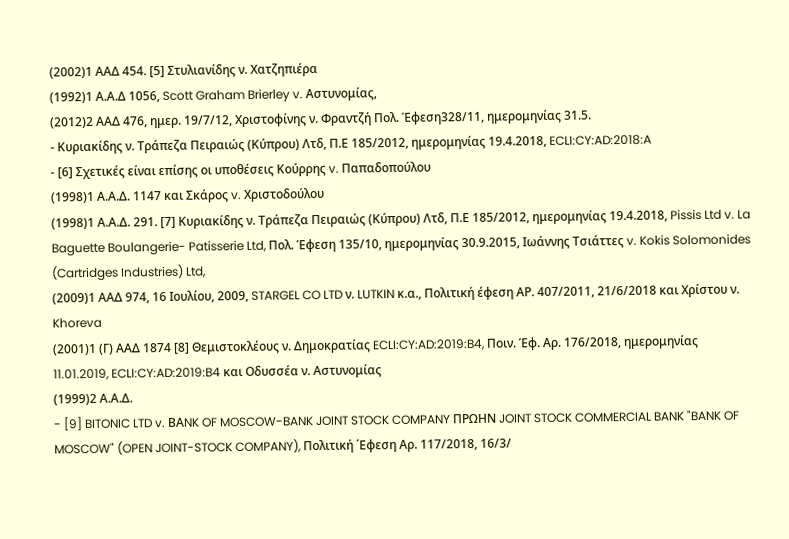(2002)1 ΑΑΔ 454. [5] Στυλιανίδης ν. Χατζηπιέρα
(1992)1 Α.Α.Δ 1056, Scott Graham Brierley v. Αστυνομίας,
(2012)2 ΑΑΔ 476, ημερ. 19/7/12, Χριστοφίνης ν. Φραντζή Πολ. Έφεση328/11, ημερομηνίας 31.5.
- Κυριακίδης ν. Τράπεζα Πειραιώς (Κύπρου) Λτδ, Π.Ε 185/2012, ημερομηνίας 19.4.2018, ECLI:CY:AD:2018:A
- [6] Σχετικές είναι επίσης οι υποθέσεις Κούρρης v. Παπαδοπούλου
(1998)1 Α.Α.Δ. 1147 και Σκάρος v. Χριστοδούλου
(1998)1 Α.Α.Δ. 291. [7] Κυριακίδης ν. Τράπεζα Πειραιώς (Κύπρου) Λτδ, Π.Ε 185/2012, ημερομηνίας 19.4.2018, Pissis Ltd v. La Baguette Boulangerie- Patisserie Ltd, Πολ. Έφεση 135/10, ημερομηνίας 30.9.2015, Ιωάννης Τσιάττες v. Kokis Solomonides (Cartridges Industries) Ltd,
(2009)1 ΑΑΔ 974, 16 Ιουλίου, 2009, STARGEL CO LTD ν. LUTKIN κ.α., Πολιτική έφεση ΑΡ. 407/2011, 21/6/2018 και Χρίστου ν. Khoreva
(2001)1 (Γ) ΑΑΔ 1874 [8] Θεμιστοκλέους ν. Δημοκρατίας ECLI:CY:AD:2019:B4, Ποιν. Έφ. Αρ. 176/2018, ημερομηνίας 11.01.2019, ECLI:CY:AD:2019:B4 και Οδυσσέα ν. Αστυνομίας
(1999)2 Α.Α.Δ.
- [9] BITONIC LTD v. BΑNK OF MOSCOW-BANK JOINT STOCK COMPANY ΠΡΩΗΝ JOINT STOCK COMMERCIAL BANK "BANK OF MOSCOW" (OPEN JOINT-STOCK COMPANY), Πολιτική ΄Εφεση Αρ. 117/2018, 16/3/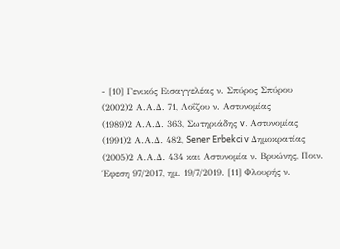- [10] Γενικός Εισαγγελέας ν. Σπύρος Σπύρου
(2002)2 Α.Α.Δ. 71, Λοΐζου ν. Αστυνομίας
(1989)2 Α.Α.Δ. 363, Σωτηριάδης v. Αστυνομίας
(1991)2 Α.Α.Δ. 482, Sener Erbekci v Δημοκρατίας
(2005)2 Α.Α.Δ. 434 και Αστυνομία ν. Βρυώνης, Ποιν. Έφεση 97/2017, ημ. 19/7/2019. [11] Φλουρής ν.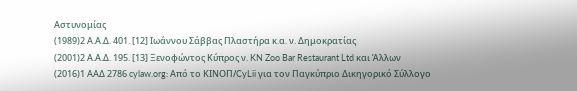Αστυνομίας
(1989)2 Α.Α.Δ. 401. [12] Ιωάννου Σάββας Πλαστήρα κ.α. ν. Δημοκρατίας
(2001)2 Α.Α.Δ. 195. [13] Ξενοφώντος Κύπρος ν. KN Zoo Bar Restaurant Ltd και Άλλων
(2016)1 ΑΑΔ 2786 cylaw.org: Από το ΚΙΝOΠ/CyLii για τον Παγκύπριο Δικηγορικό Σύλλογο